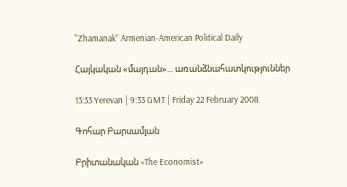“Zhamanak” Armenian-American Political Daily

Հայկական «մայդան»... առանձնահատկություններ

13:33 Yerevan | 9:33 GMT | Friday 22 February 2008

Գոհար Բարսամյան

Բրիտանական «The Economist»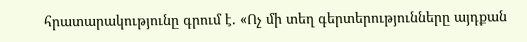հրատարակությունը գրում է. «Ոչ մի տեղ գերտերությունները այդքան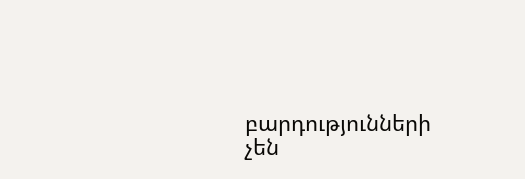բարդությունների չեն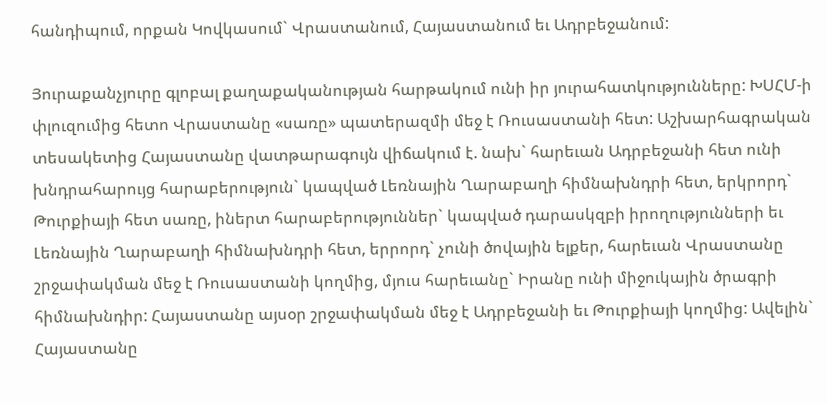հանդիպում, որքան Կովկասում` Վրաստանում, Հայաստանում եւ Ադրբեջանում:

Յուրաքանչյուրը գլոբալ քաղաքականության հարթակում ունի իր յուրահատկությունները: ԽՍՀՄ-ի փլուզումից հետո Վրաստանը «սառը» պատերազմի մեջ է Ռուսաստանի հետ: Աշխարհագրական տեսակետից Հայաստանը վատթարագույն վիճակում է. նախ` հարեւան Ադրբեջանի հետ ունի խնդրահարույց հարաբերություն` կապված Լեռնային Ղարաբաղի հիմնախնդրի հետ, երկրորդ` Թուրքիայի հետ սառը, իներտ հարաբերություններ` կապված դարասկզբի իրողությունների եւ Լեռնային Ղարաբաղի հիմնախնդրի հետ, երրորդ` չունի ծովային ելքեր, հարեւան Վրաստանը շրջափակման մեջ է Ռուսաստանի կողմից, մյուս հարեւանը` Իրանը ունի միջուկային ծրագրի հիմնախնդիր: Հայաստանը այսօր շրջափակման մեջ է Ադրբեջանի եւ Թուրքիայի կողմից: Ավելին` Հայաստանը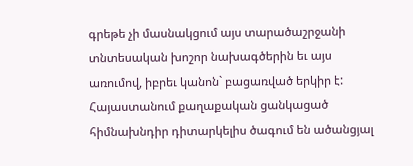գրեթե չի մասնակցում այս տարածաշրջանի տնտեսական խոշոր նախագծերին եւ այս առումով, իբրեւ կանոն` բացառված երկիր է: Հայաստանում քաղաքական ցանկացած հիմնախնդիր դիտարկելիս ծագում են ածանցյալ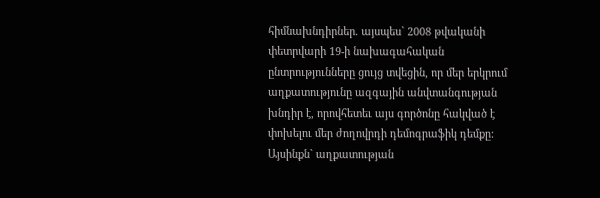հիմնախնդիրներ. այսպես` 2008 թվականի փետրվարի 19-ի նախագահական ընտրությունները ցույց տվեցին, որ մեր երկրում աղքատությունը ազգային անվտանգության խնդիր է, որովհետեւ այս գործոնը հակված է փոխելու մեր ժողովրդի դեմոգրաֆիկ դեմքը: Այսինքն` աղքատության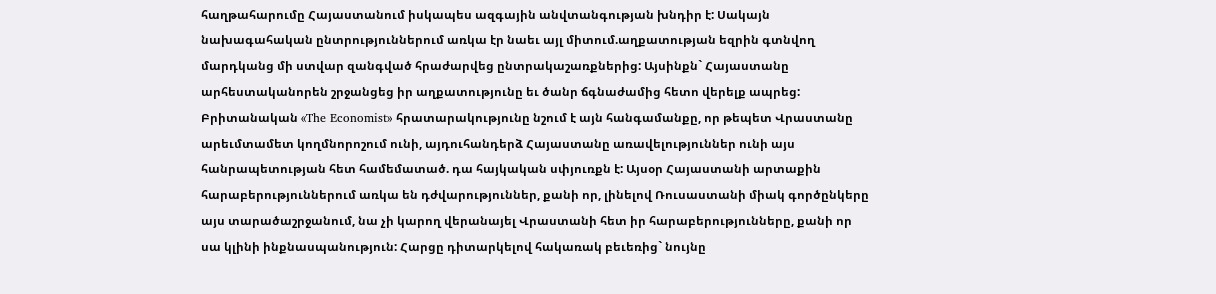հաղթահարումը Հայաստանում իսկապես ազգային անվտանգության խնդիր է: Սակայն նախագահական ընտրություններում առկա էր նաեւ այլ միտում.աղքատության եզրին գտնվող մարդկանց մի ստվար զանգված հրաժարվեց ընտրակաշառքներից: Այսինքն` Հայաստանը արհեստականորեն շրջանցեց իր աղքատությունը եւ ծանր ճգնաժամից հետո վերելք ապրեց: Բրիտանական «The Economist» հրատարակությունը նշում է այն հանգամանքը, որ թեպետ Վրաստանը արեւմտամետ կողմնորոշում ունի, այդուհանդերձ Հայաստանը առավելություններ ունի այս հանրապետության հետ համեմատած. դա հայկական սփյուռքն է: Այսօր Հայաստանի արտաքին հարաբերություններում առկա են դժվարություններ, քանի որ, լինելով Ռուսաստանի միակ գործընկերը այս տարածաշրջանում, նա չի կարող վերանայել Վրաստանի հետ իր հարաբերությունները, քանի որ սա կլինի ինքնասպանություն: Հարցը դիտարկելով հակառակ բեւեռից` նույնը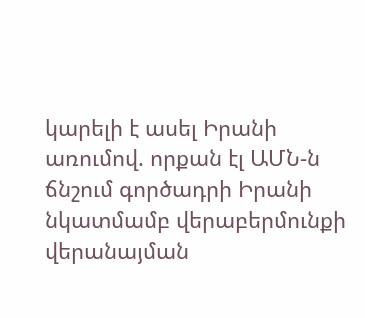կարելի է ասել Իրանի առումով. որքան էլ ԱՄՆ-ն ճնշում գործադրի Իրանի նկատմամբ վերաբերմունքի վերանայման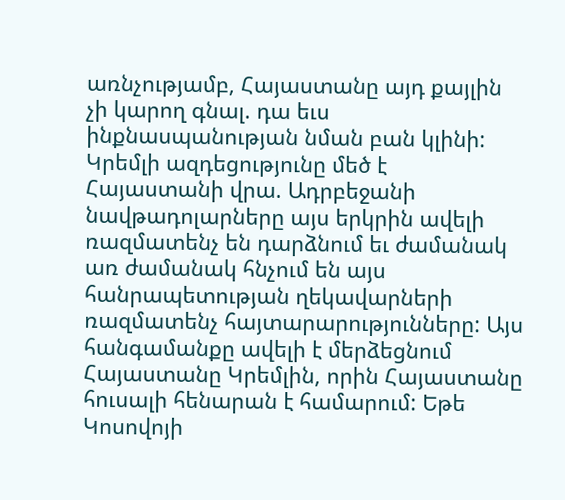առնչությամբ, Հայաստանը այդ քայլին չի կարող գնալ. դա եւս ինքնասպանության նման բան կլինի: Կրեմլի ազդեցությունը մեծ է Հայաստանի վրա. Ադրբեջանի նավթադոլարները այս երկրին ավելի ռազմատենչ են դարձնում եւ ժամանակ առ ժամանակ հնչում են այս հանրապետության ղեկավարների ռազմատենչ հայտարարությունները: Այս հանգամանքը ավելի է մերձեցնում Հայաստանը Կրեմլին, որին Հայաստանը հուսալի հենարան է համարում: Եթե Կոսովոյի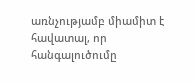առնչությամբ միամիտ է հավատալ, որ հանգալուծումը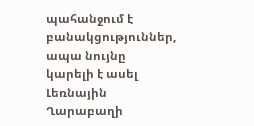պահանջում է բանակցություններ, ապա նույնը կարելի է ասել Լեռնային Ղարաբաղի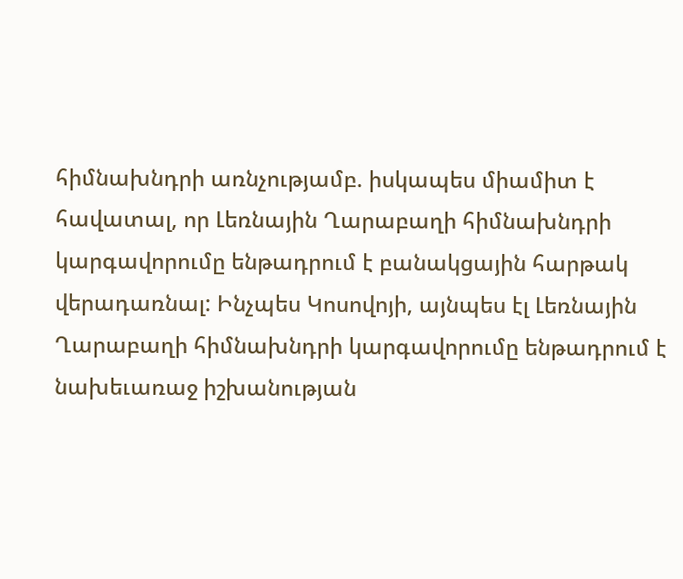հիմնախնդրի առնչությամբ. իսկապես միամիտ է հավատալ, որ Լեռնային Ղարաբաղի հիմնախնդրի կարգավորումը ենթադրում է բանակցային հարթակ վերադառնալ: Ինչպես Կոսովոյի, այնպես էլ Լեռնային Ղարաբաղի հիմնախնդրի կարգավորումը ենթադրում է նախեւառաջ իշխանության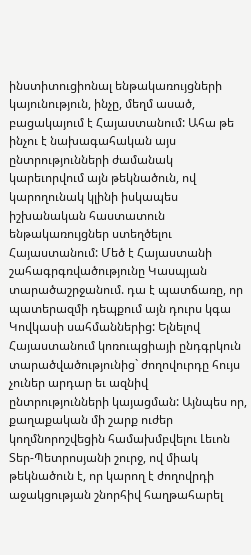ինստիտուցիոնալ ենթակառույցների կայունություն, ինչը, մեղմ ասած, բացակայում է Հայաստանում: Ահա թե ինչու է նախագահական այս ընտրությունների ժամանակ կարեւորվում այն թեկնածուն, ով կարողունակ կլինի իսկապես իշխանական հաստատուն ենթակառույցներ ստեղծելու Հայաստանում: Մեծ է Հայաստանի շահագրգռվածությունը Կասպյան տարածաշրջանում. դա է պատճառը, որ պատերազմի դեպքում այն դուրս կգա Կովկասի սահմաններից: Ելնելով Հայաստանում կոռուպցիայի ընդգրկուն տարածվածությունից` ժողովուրդը հույս չուներ արդար եւ ազնիվ ընտրությունների կայացման: Այնպես որ, քաղաքական մի շարք ուժեր կողմնորոշվեցին համախմբվելու Լեւոն Տեր-Պետրոսյանի շուրջ, ով միակ թեկնածուն է, որ կարող է ժողովրդի աջակցության շնորհիվ հաղթահարել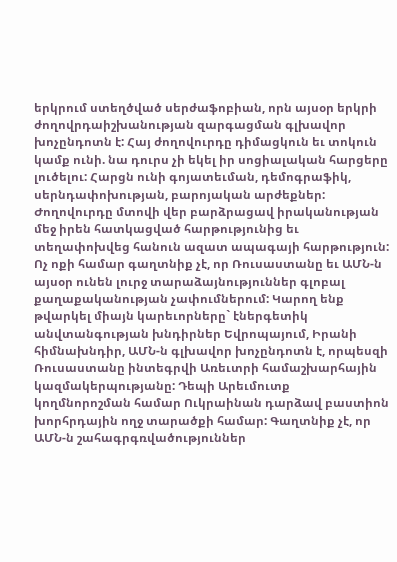երկրում ստեղծված սերժաֆոբիան, որն այսօր երկրի ժողովրդաիշխանության զարգացման գլխավոր խոչընդոտն է: Հայ ժողովուրդը դիմացկուն եւ տոկուն կամք ունի. նա դուրս չի եկել իր սոցիալական հարցերը լուծելու: Հարցն ունի գոյատեւման, դեմոգրաֆիկ, սերնդափոխության, բարոյական արժեքներ: Ժողովուրդը մտովի վեր բարձրացավ իրականության մեջ իրեն հատկացված հարթությունից եւ տեղափոխվեց հանուն ազատ ապագայի հարթություն: Ոչ ոքի համար գաղտնիք չէ, որ Ռուսաստանը եւ ԱՄՆ-ն այսօր ունեն լուրջ տարաձայնություններ գլոբալ քաղաքականության չափումներում: Կարող ենք թվարկել միայն կարեւորները` էներգետիկ անվտանգության խնդիրներ Եվրոպայում, Իրանի հիմնախնդիր, ԱՄՆ-ն գլխավոր խոչընդոտն է, որպեսզի Ռուսաստանը ինտեգրվի Առեւտրի համաշխարհային կազմակերպությանը: Դեպի Արեւմուտք կողմնորոշման համար Ուկրաինան դարձավ բաստիոն խորհրդային ողջ տարածքի համար: Գաղտնիք չէ, որ ԱՄՆ-ն շահագրգռվածություններ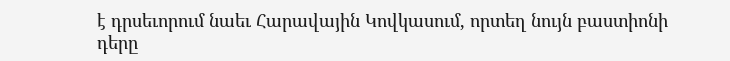է դրսեւորում նաեւ Հարավային Կովկասում, որտեղ նույն բաստիոնի դերը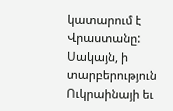կատարում է Վրաստանը: Սակայն, ի տարբերություն Ուկրաինայի եւ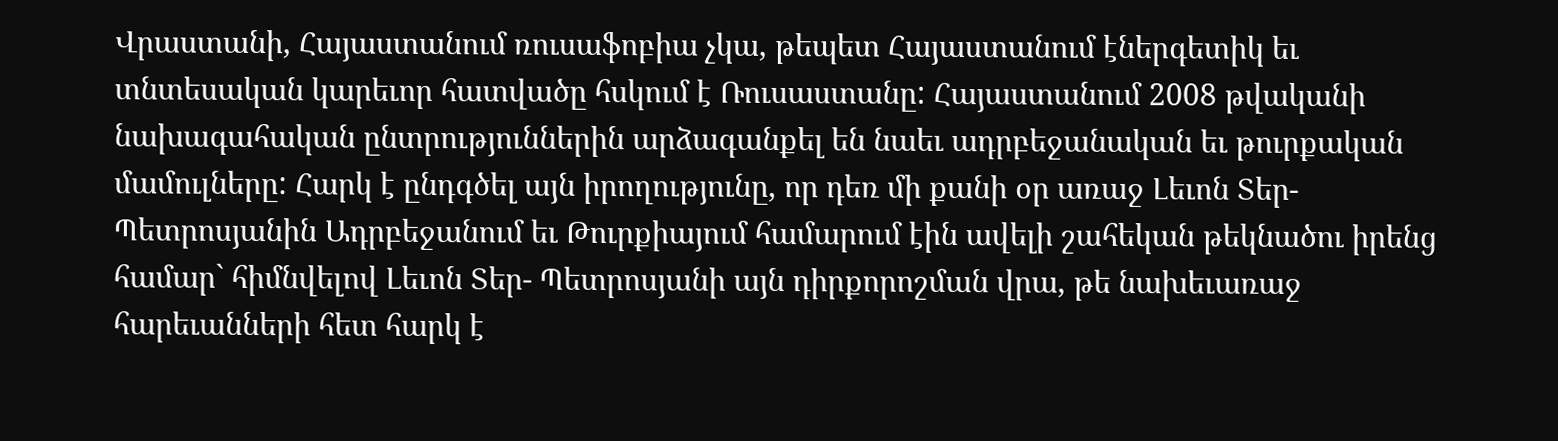Վրաստանի, Հայաստանում ռուսաֆոբիա չկա, թեպետ Հայաստանում էներգետիկ եւ տնտեսական կարեւոր հատվածը հսկում է Ռուսաստանը: Հայաստանում 2008 թվականի նախագահական ընտրություններին արձագանքել են նաեւ ադրբեջանական եւ թուրքական մամուլները: Հարկ է ընդգծել այն իրողությունը, որ դեռ մի քանի օր առաջ Լեւոն Տեր-Պետրոսյանին Ադրբեջանում եւ Թուրքիայում համարում էին ավելի շահեկան թեկնածու իրենց համար` հիմնվելով Լեւոն Տեր- Պետրոսյանի այն դիրքորոշման վրա, թե նախեւառաջ հարեւանների հետ հարկ է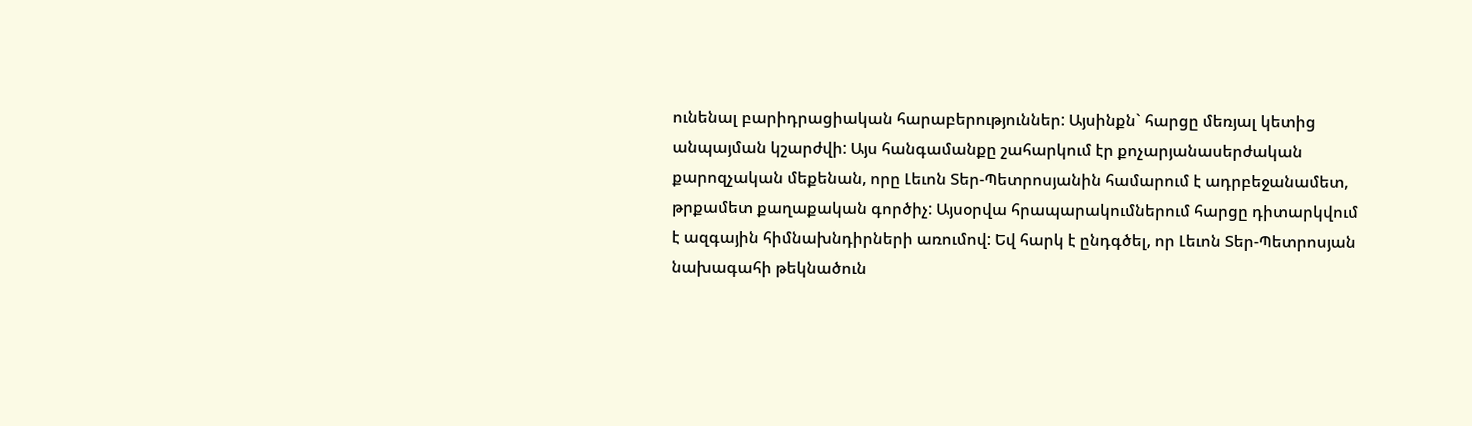ունենալ բարիդրացիական հարաբերություններ: Այսինքն` հարցը մեռյալ կետից անպայման կշարժվի: Այս հանգամանքը շահարկում էր քոչարյանասերժական քարոզչական մեքենան, որը Լեւոն Տեր-Պետրոսյանին համարում է ադրբեջանամետ, թրքամետ քաղաքական գործիչ: Այսօրվա հրապարակումներում հարցը դիտարկվում է ազգային հիմնախնդիրների առումով: Եվ հարկ է ընդգծել, որ Լեւոն Տեր-Պետրոսյան նախագահի թեկնածուն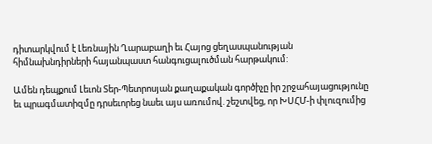դիտարկվում է Լեռնային Ղարաբաղի եւ Հայոց ցեղասպանության հիմնախնդիրների հայանպաստ հանգուցալուծման հարթակում:

Ամեն դեպքում Լեւոն Տեր-Պետրոսյան քաղաքական գործիչը իր շրջահայացությունը եւ պրագմատիզմը դրսեւորեց նաեւ այս առումով. շեշտվեց, որ ԽՍՀՄ-ի փլուզումից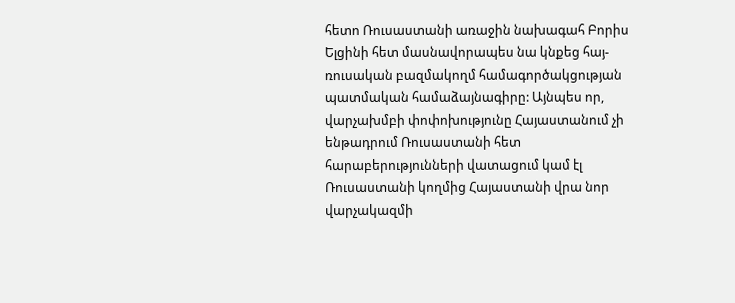հետո Ռուսաստանի առաջին նախագահ Բորիս Ելցինի հետ մասնավորապես նա կնքեց հայ-ռուսական բազմակողմ համագործակցության պատմական համաձայնագիրը: Այնպես որ, վարչախմբի փոփոխությունը Հայաստանում չի ենթադրում Ռուսաստանի հետ հարաբերությունների վատացում կամ էլ Ռուսաստանի կողմից Հայաստանի վրա նոր վարչակազմի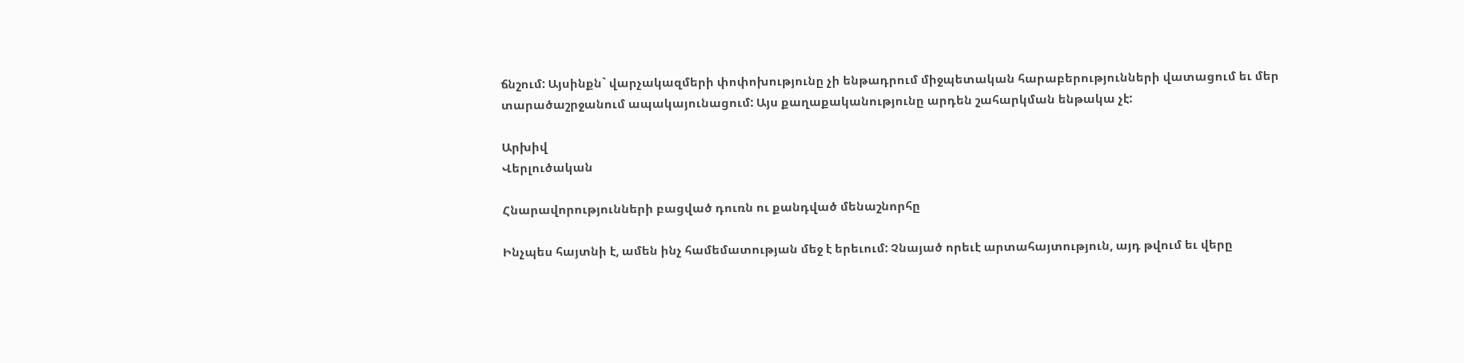ճնշում: Այսինքն` վարչակազմերի փոփոխությունը չի ենթադրում միջպետական հարաբերությունների վատացում եւ մեր տարածաշրջանում ապակայունացում: Այս քաղաքականությունը արդեն շահարկման ենթակա չէ:

Արխիվ
Վերլուծական

Հնարավորությունների բացված դուռն ու քանդված մենաշնորհը

Ինչպես հայտնի է, ամեն ինչ համեմատության մեջ է երեւում: Չնայած որեւէ արտահայտություն, այդ թվում եւ վերը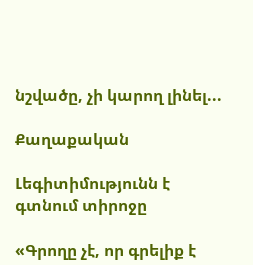նշվածը, չի կարող լինել...

Քաղաքական

Լեգիտիմությունն է գտնում տիրոջը

«Գրողը չէ, որ գրելիք է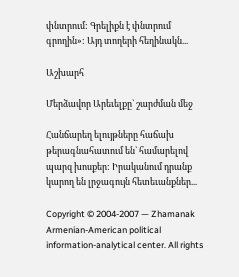փնտրում: Գրելիքն է փնտրում գրողին»: Այդ տողերի հեղինակն...

Աշխարհ

Մերձավոր Արեւելքը` շարժման մեջ

Հանճարեղ ելույթները հաճախ թերագնահատում են` համարելով պարզ խոսքեր: Իրականում դրանք կարող են լրջագույն հետեւանքներ...

Copyright © 2004-2007 — Zhamanak Armenian-American political information-analytical center. All rights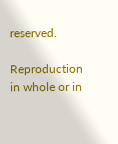reserved.

Reproduction in whole or in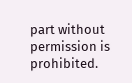part without permission is prohibited.